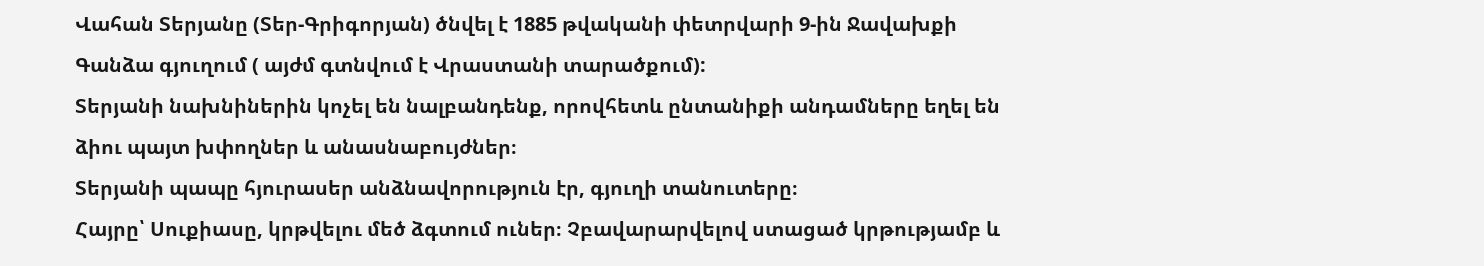Վահան Տերյանը (Տեր-Գրիգորյան) ծնվել է 1885 թվականի փետրվարի 9-ին Ջավախքի Գանձա գյուղում ( այժմ գտնվում է Վրաստանի տարածքում):
Տերյանի նախնիներին կոչել են նալբանդենք, որովհետև ընտանիքի անդամները եղել են ձիու պայտ խփողներ և անասնաբույժներ։
Տերյանի պապը հյուրասեր անձնավորություն էր, գյուղի տանուտերը։
Հայրը՝ Սուքիասը, կրթվելու մեծ ձգտում ուներ։ Չբավարարվելով ստացած կրթությամբ և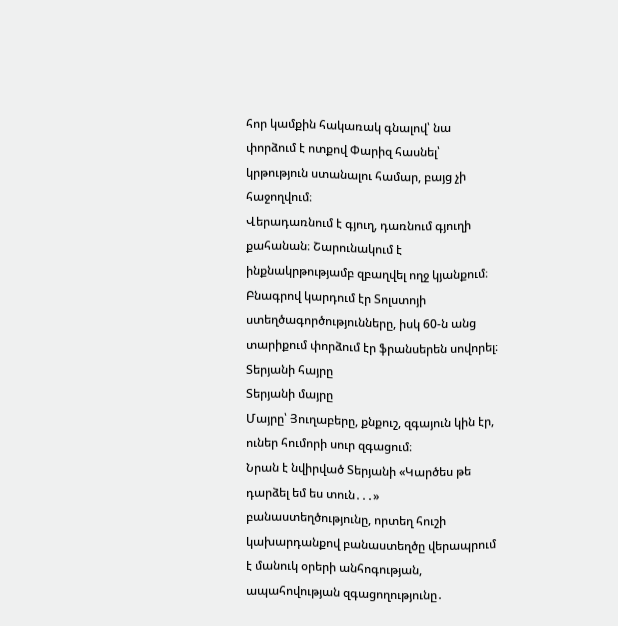հոր կամքին հակառակ գնալով՝ նա փորձում է ոտքով Փարիզ հասնել՝ կրթություն ստանալու համար, բայց չի հաջողվում։
Վերադառնում է գյուղ, դառնում գյուղի քահանան։ Շարունակում է ինքնակրթությամբ զբաղվել ողջ կյանքում։ Բնագրով կարդում էր Տոլստոյի ստեղծագործությունները, իսկ 60-ն անց տարիքում փորձում էր ֆրանսերեն սովորել։
Տերյանի հայրը
Տերյանի մայրը
Մայրը՝ Յուղաբերը, քնքուշ, զգայուն կին էր, ուներ հումորի սուր զգացում։
Նրան է նվիրված Տերյանի «Կարծես թե դարձել եմ ես տուն․․․» բանաստեղծությունը, որտեղ հուշի կախարդանքով բանաստեղծը վերապրում է մանուկ օրերի անհոգության, ապահովության զգացողությունը․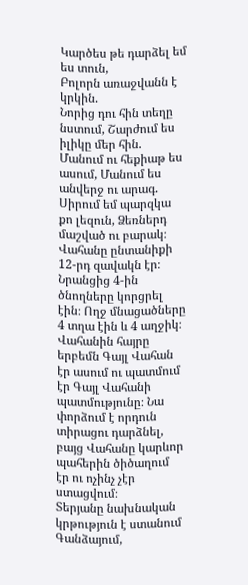Կարծես թե դարձել եմ ես տուն,
Բոլորն առաջվանն է կրկին.
Նորից դու հին տեղը նստում, Շարժում ես իլիկը մեր հին. Մանում ու հեքիաթ ես ասում, Մանում ես անվերջ ու արագ. Սիրում եմ պարզկա քո լեզուն, Ձեռներդ մաշված ու բարակ։
Վահանը ընտանիքի 12-րդ զավակն էր։ Նրանցից 4-ին ծնողները կորցրել էին։ Ողջ մնացածները 4 տղա էին և 4 աղջիկ։
Վահանին հայրը երբեմն Գայլ Վահան էր ասում ու պատմում էր Գայլ Վահանի պատմությունը։ Նա փորձում է որդուն տիրացու դարձնել, բայց Վահանը կարևոր պահերին ծիծաղում էր ու ոչինչ չէր ստացվում։
Տերյանը նախնական կրթություն է ստանում Գանձայում,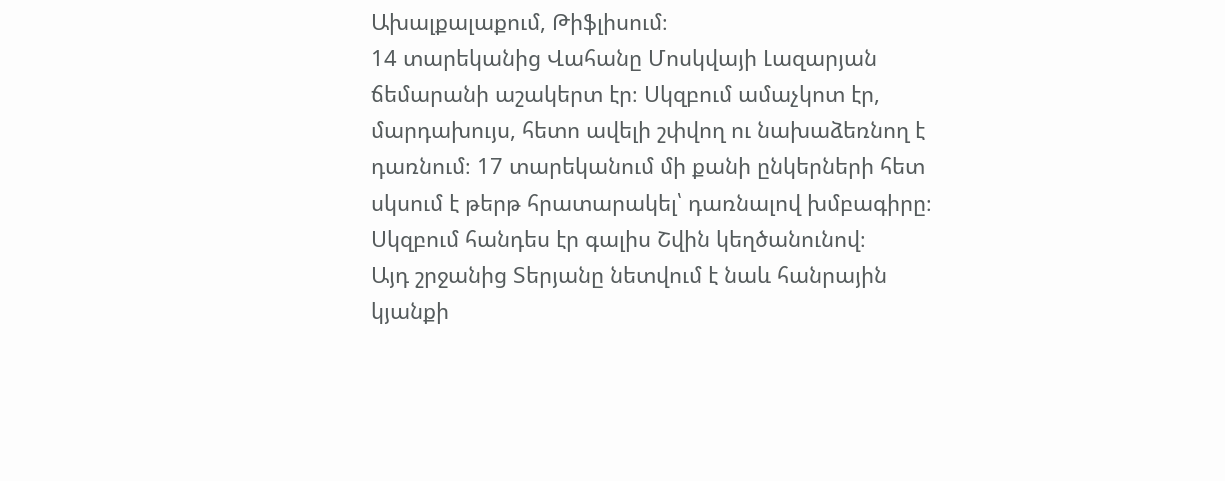Ախալքալաքում, Թիֆլիսում։
14 տարեկանից Վահանը Մոսկվայի Լազարյան ճեմարանի աշակերտ էր։ Սկզբում ամաչկոտ էր, մարդախույս, հետո ավելի շփվող ու նախաձեռնող է դառնում։ 17 տարեկանում մի քանի ընկերների հետ սկսում է թերթ հրատարակել՝ դառնալով խմբագիրը։ Սկզբում հանդես էր գալիս Շվին կեղծանունով։
Այդ շրջանից Տերյանը նետվում է նաև հանրային կյանքի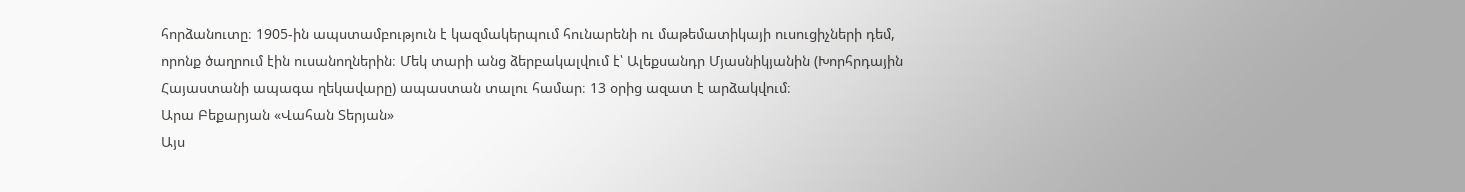հորձանուտը։ 1905-ին ապստամբություն է կազմակերպում հունարենի ու մաթեմատիկայի ուսուցիչների դեմ, որոնք ծաղրում էին ուսանողներին։ Մեկ տարի անց ձերբակալվում է՝ Ալեքսանդր Մյասնիկյանին (Խորհրդային Հայաստանի ապագա ղեկավարը) ապաստան տալու համար։ 13 օրից ազատ է արձակվում։
Արա Բեքարյան «Վահան Տերյան»
Այս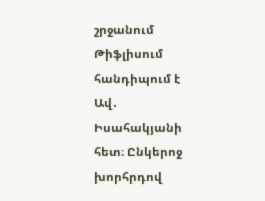շրջանում Թիֆլիսում հանդիպում է Ավ․ Իսահակյանի հետ։ Ընկերոջ խորհրդով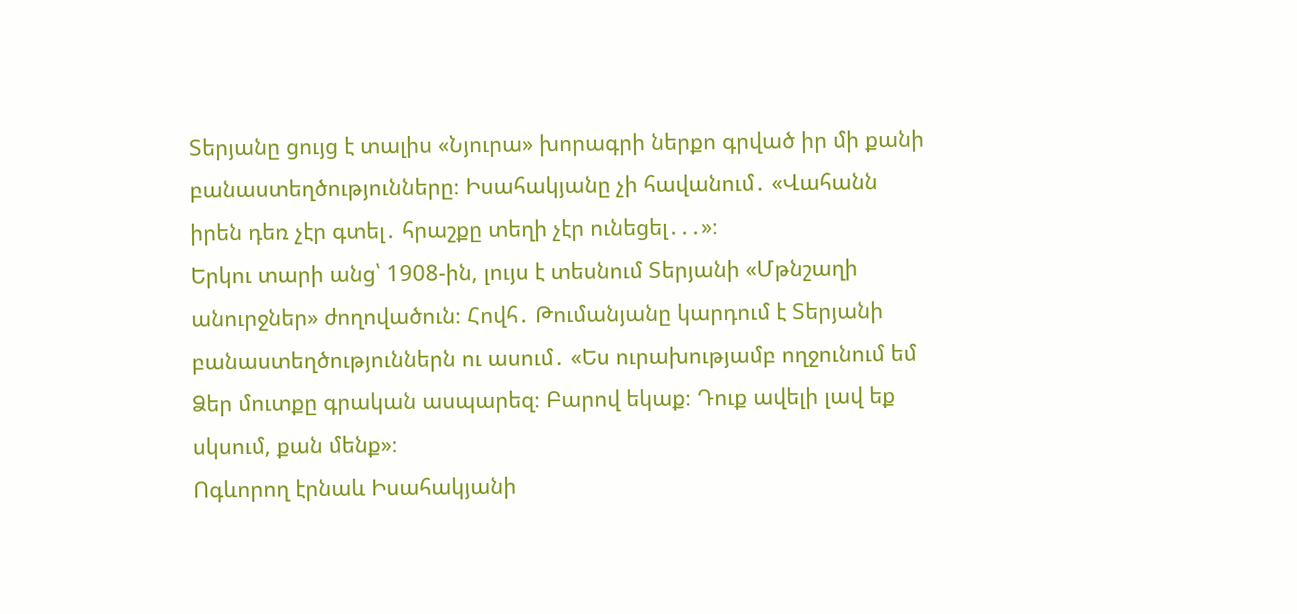Տերյանը ցույց է տալիս «Նյուրա» խորագրի ներքո գրված իր մի քանի բանաստեղծությունները։ Իսահակյանը չի հավանում․ «Վահանն իրեն դեռ չէր գտել․ հրաշքը տեղի չէր ունեցել․․․»։
Երկու տարի անց՝ 1908-ին, լույս է տեսնում Տերյանի «Մթնշաղի անուրջներ» ժողովածուն։ Հովհ․ Թումանյանը կարդում է Տերյանի բանաստեղծություններն ու ասում․ «Ես ուրախությամբ ողջունում եմ Ձեր մուտքը գրական ասպարեզ։ Բարով եկաք։ Դուք ավելի լավ եք սկսում, քան մենք»։
Ոգևորող էրնաև Իսահակյանի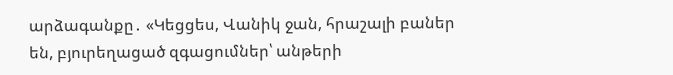արձագանքը․ «Կեցցես, Վանիկ ջան, հրաշալի բաներ են, բյուրեղացած զգացումներ՝ անթերի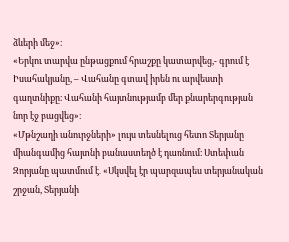ձևերի մեջ»։
«Երկու տարվա ընթացքում հրաշքը կատարվեց,- գրում է Իսահակյանը, – Վահանը գտավ իրեն ու արվեստի գաղտնիքը։ Վահանի հայտնությամբ մեր քնարերգության նոր էջ բացվեց»։
«Մթնշաղի անուրջների» լույս տեսնելուց հետո Տերյանը միանգամից հայտնի բանաստեղծ է դառնում։ Ստեփան Զորյանը պատմում է․ «Սկսվել էր պարզապես տերյանական շրջան, Տերյանի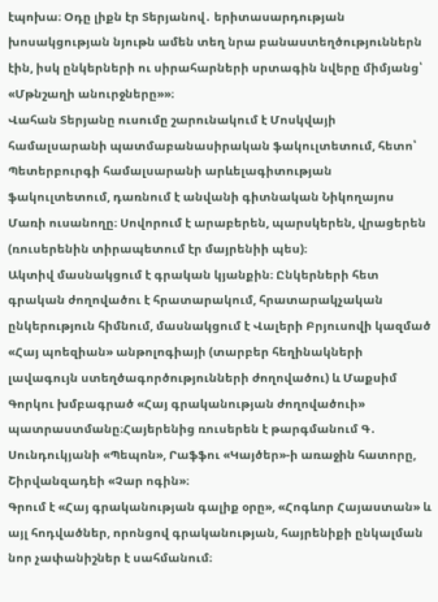էպոխա։ Օդը լիքն էր Տերյանով․ երիտասարդության խոսակցության նյութն ամեն տեղ նրա բանաստեղծություններն էին, իսկ ընկերների ու սիրահարների սրտագին նվերը միմյանց՝ «Մթնշաղի անուրջները»»։
Վահան Տերյանը ուսումը շարունակում է Մոսկվայի համալսարանի պատմաբանասիրական ֆակուլտետում, հետո՝ Պետերբուրգի համալսարանի արևելագիտության ֆակուլտետում, դառնում է անվանի գիտնական Նիկողայոս Մառի ուսանողը։ Սովորում է արաբերեն, պարսկերեն, վրացերեն (ռուսերենին տիրապետում էր մայրենիի պես)։
Ակտիվ մասնակցում է գրական կյանքին։ Ընկերների հետ գրական ժողովածու է հրատարակում, հրատարակչական ընկերություն հիմնում, մասնակցում է Վալերի Բրյուսովի կազմած «Հայ պոեզիան» անթոլոգիայի (տարբեր հեղինակների լավագույն ստեղծագործությունների ժողովածու) և Մաքսիմ Գորկու խմբագրած «Հայ գրականության ժողովածուի» պատրաստմանը։Հայերենից ռուսերեն է թարգմանում Գ․ Սունդուկյանի «Պեպոն», Րաֆֆու «Կայծեր»-ի առաջին հատորը, Շիրվանզադեի «Չար ոգին»։
Գրում է «Հայ գրականության գալիք օրը», «Հոգևոր Հայաստան» և այլ հոդվածներ, որոնցով գրականության, հայրենիքի ընկալման նոր չափանիշներ է սահմանում։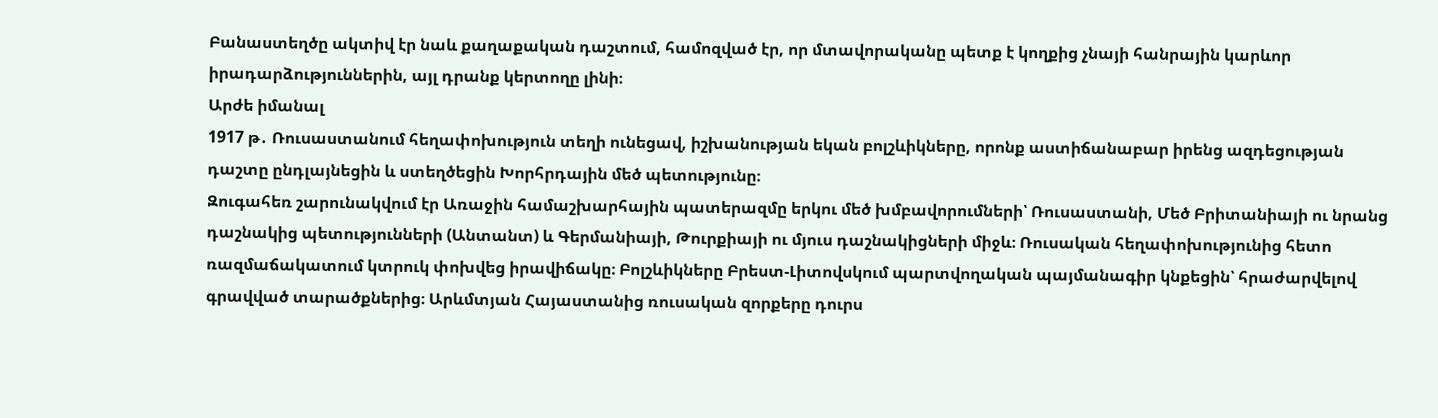Բանաստեղծը ակտիվ էր նաև քաղաքական դաշտում, համոզված էր, որ մտավորականը պետք է կողքից չնայի հանրային կարևոր իրադարձություններին, այլ դրանք կերտողը լինի։
Արժե իմանալ
1917 թ․ Ռուսաստանում հեղափոխություն տեղի ունեցավ, իշխանության եկան բոլշևիկները, որոնք աստիճանաբար իրենց ազդեցության դաշտը ընդլայնեցին և ստեղծեցին Խորհրդային մեծ պետությունը։
Զուգահեռ շարունակվում էր Առաջին համաշխարհային պատերազմը երկու մեծ խմբավորումների՝ Ռուսաստանի, Մեծ Բրիտանիայի ու նրանց դաշնակից պետությունների (Անտանտ) և Գերմանիայի, Թուրքիայի ու մյուս դաշնակիցների միջև։ Ռուսական հեղափոխությունից հետո ռազմաճակատում կտրուկ փոխվեց իրավիճակը։ Բոլշևիկները Բրեստ-Լիտովսկում պարտվողական պայմանագիր կնքեցին՝ հրաժարվելով գրավված տարածքներից։ Արևմտյան Հայաստանից ռուսական զորքերը դուրս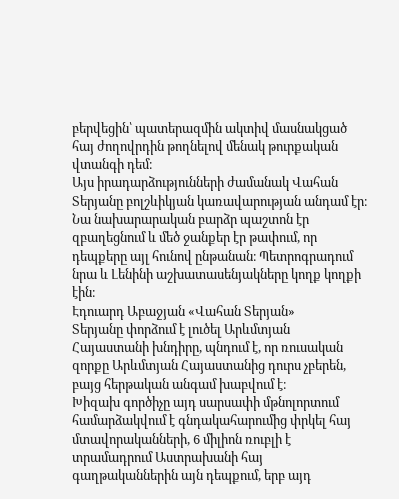բերվեցին՝ պատերազմին ակտիվ մասնակցած հայ ժողովրդին թողնելով մենակ թուրքական վտանգի դեմ։
Այս իրադարձությունների ժամանակ Վահան Տերյանը բոլշևիկյան կառավարության անդամ էր։ Նա նախարարական բարձր պաշտոն էր զբաղեցնում և մեծ ջանքեր էր թափում, որ դեպքերը այլ հունով ընթանան։ Պետրոգրադում նրա և Լենինի աշխատասենյակները կողք կողքի էին։
Էդուարդ Աբաջյան «Վահան Տերյան»
Տերյանը փորձում է լուծել Արևմտյան Հայաստանի խնդիրը, պնդում է, որ ռուսական զորքը Արևմտյան Հայաստանից դուրս չբերեն, բայց հերթական անգամ խաբվում է։
Խիզախ գործիչը այդ սարսափի մթնոլորտում համարձակվում է գնդակահարումից փրկել հայ մտավորականների, 6 միլիոն ռուբլի է տրամադրում Աստրախանի հայ գաղթականներին այն դեպքում, երբ այդ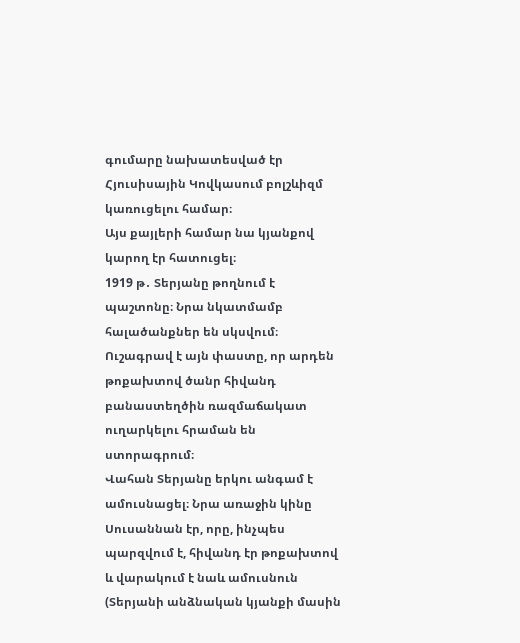գումարը նախատեսված էր Հյուսիսային Կովկասում բոլշևիզմ կառուցելու համար։
Այս քայլերի համար նա կյանքով կարող էր հատուցել։
1919 թ․ Տերյանը թողնում է պաշտոնը։ Նրա նկատմամբ հալածանքներ են սկսվում։ Ուշագրավ է այն փաստը, որ արդեն թոքախտով ծանր հիվանդ բանաստեղծին ռազմաճակատ ուղարկելու հրաման են ստորագրում։
Վահան Տերյանը երկու անգամ է ամուսնացել։ Նրա առաջին կինը Սուսաննան էր, որը, ինչպես պարզվում է, հիվանդ էր թոքախտով և վարակում է նաև ամուսնուն (Տերյանի անձնական կյանքի մասին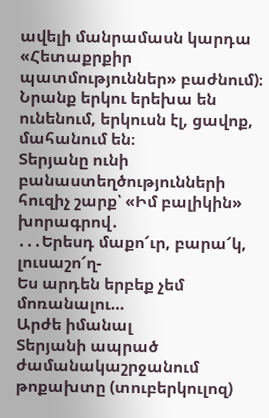ավելի մանրամասն կարդա «Հետաքրքիր պատմություններ» բաժնում)։ Նրանք երկու երեխա են ունենում, երկուսն էլ, ցավոք, մահանում են։
Տերյանը ունի բանաստեղծությունների հուզիչ շարք՝ «Իմ բալիկին» խորագրով․
․․․Երեսդ մաքո՜ւր, բարա՜կ, լուսաշո՜ղ-
Ես արդեն երբեք չեմ մոռանալու…
Արժե իմանալ
Տերյանի ապրած ժամանակաշրջանում թոքախտը (տուբերկուլոզ)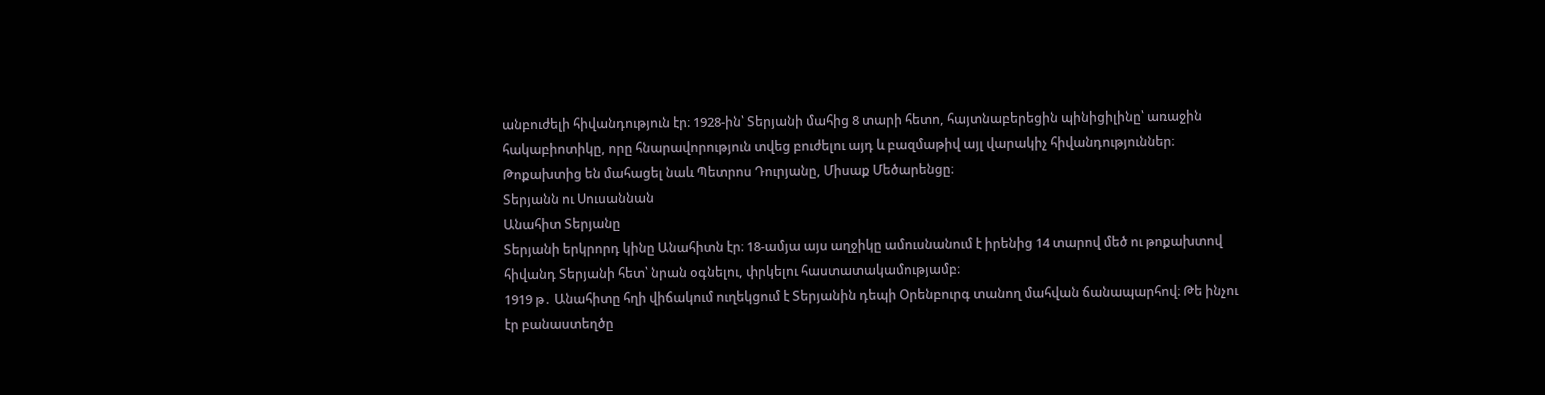անբուժելի հիվանդություն էր։ 1928-ին՝ Տերյանի մահից 8 տարի հետո, հայտնաբերեցին պինիցիլինը՝ առաջին հակաբիոտիկը, որը հնարավորություն տվեց բուժելու այդ և բազմաթիվ այլ վարակիչ հիվանդություններ։
Թոքախտից են մահացել նաև Պետրոս Դուրյանը, Միսաք Մեծարենցը։
Տերյանն ու Սուսաննան
Անահիտ Տերյանը
Տերյանի երկրորդ կինը Անահիտն էր։ 18-ամյա այս աղջիկը ամուսնանում է իրենից 14 տարով մեծ ու թոքախտով հիվանդ Տերյանի հետ՝ նրան օգնելու, փրկելու հաստատակամությամբ։
1919 թ․ Անահիտը հղի վիճակում ուղեկցում է Տերյանին դեպի Օրենբուրգ տանող մահվան ճանապարհով։ Թե ինչու էր բանաստեղծը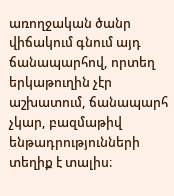առողջական ծանր վիճակում գնում այդ ճանապարհով, որտեղ երկաթուղին չէր աշխատում, ճանապարհ չկար, բազմաթիվ ենթադրությունների տեղիք է տալիս։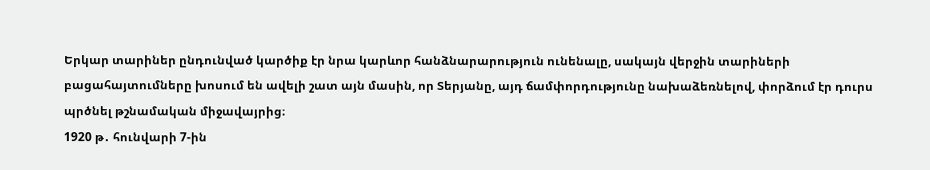Երկար տարիներ ընդունված կարծիք էր նրա կարևոր հանձնարարություն ունենալը, սակայն վերջին տարիների բացահայտումները խոսում են ավելի շատ այն մասին, որ Տերյանը, այդ ճամփորդությունը նախաձեռնելով, փորձում էր դուրս պրծնել թշնամական միջավայրից։
1920 թ․ հունվարի 7-ին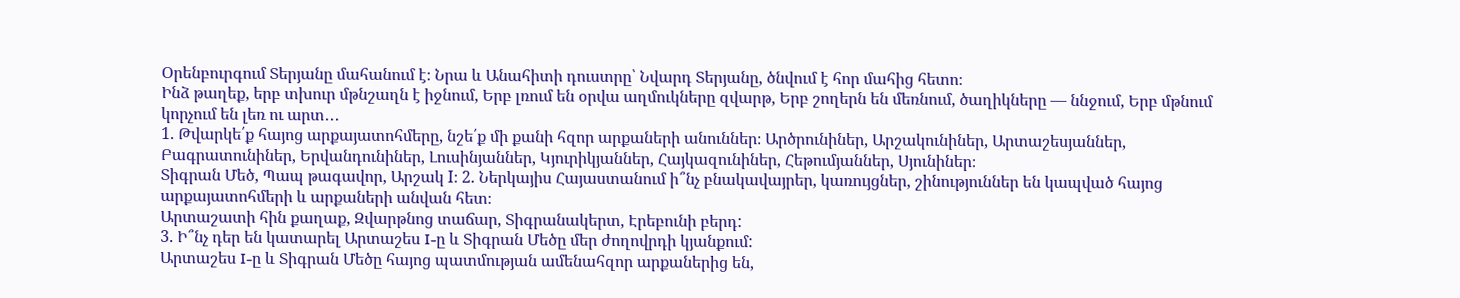Օրենբուրգում Տերյանը մահանում է։ Նրա և Անահիտի դուստրը՝ Նվարդ Տերյանը, ծնվում է հոր մահից հետո։
Ինձ թաղեք, երբ տխուր մթնշաղն է իջնում, Երբ լռում են օրվա աղմուկները զվարթ, Երբ շողերն են մեռնում, ծաղիկները — ննջում, Երբ մթնում կորչում են լեռ ու արտ․․․
1. Թվարկե՛ք հայոց արքայատոհմերը, նշե՛ք մի քանի հզոր արքաների անուններ։ Արծրունիներ, Արշակունիներ, Արտաշեսյաններ, Բագրատունիներ, Երվանդունիներ, Լուսինյաններ, Կյուրիկյաններ, Հայկազունիներ, Հեթումյաններ, Սյունիներ։
Տիգրան Մեծ, Պապ թագավոր, Արշակ I։ 2. Ներկայիս Հայաստանում ի՞նչ բնակավայրեր, կառույցներ, շինություններ են կապված հայոց արքայատոհմերի և արքաների անվան հետ։
Արտաշատի հին քաղաք, Զվարթնոց տաճար, Տիգրանակերտ, Էրեբունի բերդ:
3. Ի՞նչ դեր են կատարել Արտաշես I-ը և Տիգրան Մեծը մեր ժողովրդի կյանքում:
Արտաշես I-ը և Տիգրան Մեծը հայոց պատմության ամենահզոր արքաներից են,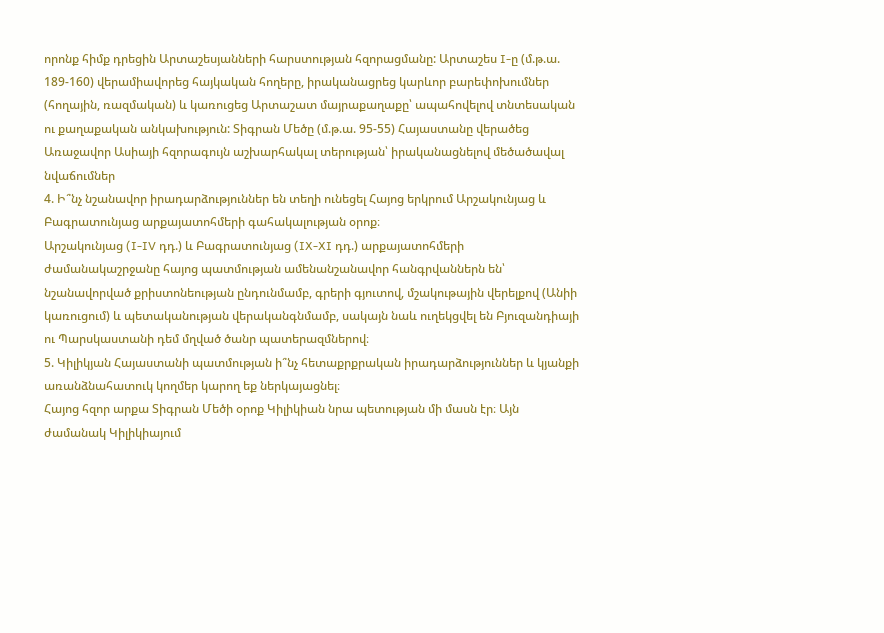որոնք հիմք դրեցին Արտաշեսյանների հարստության հզորացմանը: Արտաշես I-ը (մ.թ.ա. 189-160) վերամիավորեց հայկական հողերը, իրականացրեց կարևոր բարեփոխումներ (հողային, ռազմական) և կառուցեց Արտաշատ մայրաքաղաքը՝ ապահովելով տնտեսական ու քաղաքական անկախություն: Տիգրան Մեծը (մ.թ.ա. 95-55) Հայաստանը վերածեց Առաջավոր Ասիայի հզորագույն աշխարհակալ տերության՝ իրականացնելով մեծածավալ նվաճումներ
4. Ի՞նչ նշանավոր իրադարձություններ են տեղի ունեցել Հայոց երկրում Արշակունյաց և Բագրատունյաց արքայատոհմերի գահակալության օրոք։
Արշակունյաց (I-IV դդ.) և Բագրատունյաց (IX-XI դդ.) արքայատոհմերի ժամանակաշրջանը հայոց պատմության ամենանշանավոր հանգրվաններն են՝ նշանավորված քրիստոնեության ընդունմամբ, գրերի գյուտով, մշակութային վերելքով (Անիի կառուցում) և պետականության վերականգնմամբ, սակայն նաև ուղեկցվել են Բյուզանդիայի ու Պարսկաստանի դեմ մղված ծանր պատերազմներով։
5. Կիլիկյան Հայաստանի պատմության ի՞նչ հետաքրքրական իրադարձություններ և կյանքի առանձնահատուկ կողմեր կարող եք ներկայացնել։
Հայոց հզոր արքա Տիգրան Մեծի օրոք Կիլիկիան նրա պետության մի մասն էր։ Այն ժամանակ Կիլիկիայում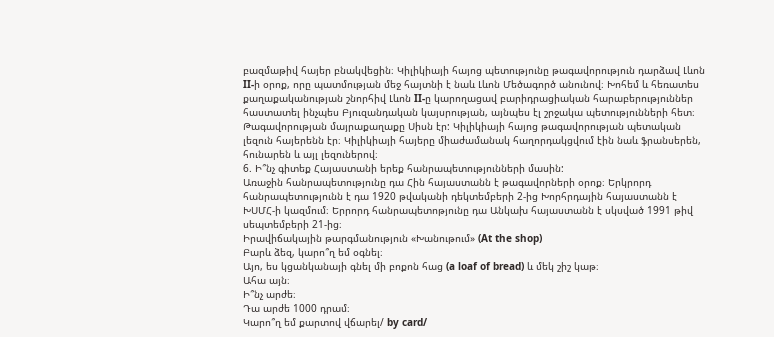բազմաթիվ հայեր բնակվեցին։ Կիլիկիայի հայոց պետությունը թագավորություն դարձավ Լևոն II-ի օրոք, որը պատմության մեջ հայտնի է նաև Լևոն Մեծագործ անունով։ Խոհեմ և հեռատես քաղաքականության շնորհիվ Լևոն II-ը կարողացավ բարիդրացիական հարաբերություններ հաստատել ինչպես Բյուզանդական կայսրության, այնպես էլ շրջակա պետությունների հետ։ Թագավորության մայրաքաղաքը Սիսն էր: Կիլիկիայի հայոց թագավորության պետական լեզուն հայերենն էր։ Կիլիկիայի հայերը միաժամանակ հաղորդակցվում էին նաև ֆրանսերեն, հունարեն և այլ լեզուներով։
6. Ի՞նչ գիտեք Հայաստանի երեք հանրապետությունների մասին:
Առաջին հանրապետությունը դա Հին հայաստանն է թագավորների օրոք։ Երկրորդ հանրապետությունն է դա 1920 թվականի դեկտեմբերի 2-ից Խորհրդային հայաստանն է ԽՍՄՀ-ի կազմում։ Երրորդ հանրապետոթյունը դա Անկախ հայաստանն է սկսված 1991 թիվ սեպտեմբերի 21-ից։
Իրավիճակային թարգմանություն «Խանութում» (At the shop)
Բարև ձեզ, կարո՞ղ եմ օգնել։
Այո, ես կցանկանայի գնել մի բոքոն հաց (a loaf of bread) և մեկ շիշ կաթ։
Ահա այն։
Ի՞նչ արժե։
Դա արժե 1000 դրամ։
Կարո՞ղ եմ քարտով վճարել/ by card/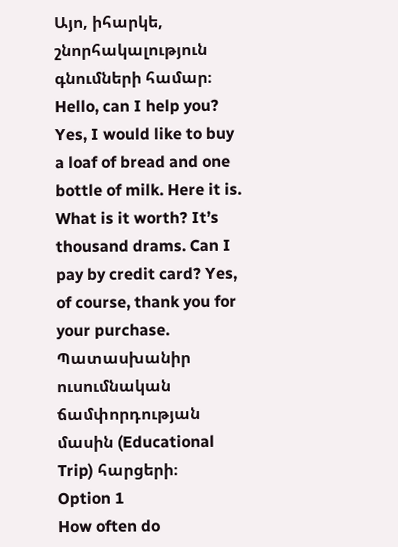Այո, իհարկե, շնորհակալություն գնումների համար։
Hello, can I help you? Yes, I would like to buy a loaf of bread and one bottle of milk. Here it is. What is it worth? It’s thousand drams. Can I pay by credit card? Yes, of course, thank you for your purchase.
Պատասխանիր ուսումնական ճամփորդության մասին (Educational Trip) հարցերի։
Option 1
How often do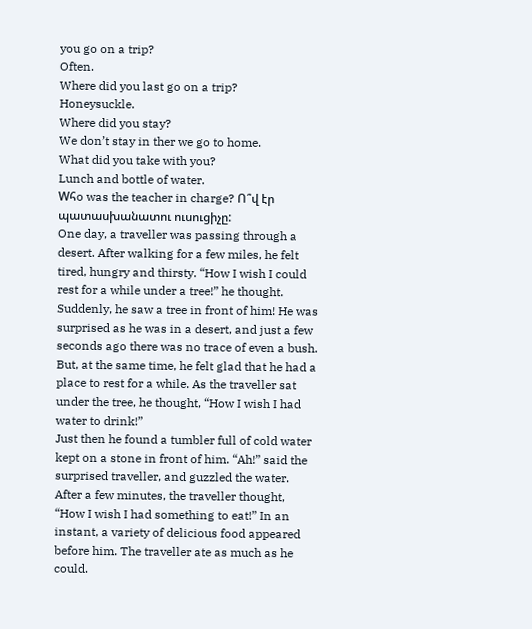you go on a trip?
Often.
Where did you last go on a trip?
Honeysuckle.
Where did you stay?
We don’t stay in ther we go to home.
What did you take with you?
Lunch and bottle of water.
Wհo was the teacher in charge? Ո՞վ էր պատասխանատու ուսուցիչը:
One day, a traveller was passing through a desert. After walking for a few miles, he felt tired, hungry and thirsty. “How I wish I could rest for a while under a tree!” he thought.
Suddenly, he saw a tree in front of him! He was surprised as he was in a desert, and just a few seconds ago there was no trace of even a bush. But, at the same time, he felt glad that he had a place to rest for a while. As the traveller sat under the tree, he thought, “How I wish I had water to drink!”
Just then he found a tumbler full of cold water kept on a stone in front of him. “Ah!” said the surprised traveller, and guzzled the water.
After a few minutes, the traveller thought, “How I wish I had something to eat!” In an instant, a variety of delicious food appeared before him. The traveller ate as much as he could.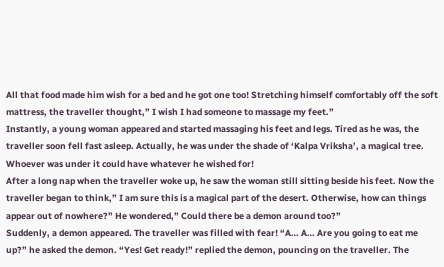All that food made him wish for a bed and he got one too! Stretching himself comfortably off the soft mattress, the traveller thought,” I wish I had someone to massage my feet.”
Instantly, a young woman appeared and started massaging his feet and legs. Tired as he was, the traveller soon fell fast asleep. Actually, he was under the shade of ‘Kalpa Vriksha’, a magical tree. Whoever was under it could have whatever he wished for!
After a long nap when the traveller woke up, he saw the woman still sitting beside his feet. Now the traveller began to think,” I am sure this is a magical part of the desert. Otherwise, how can things appear out of nowhere?” He wondered,” Could there be a demon around too?”
Suddenly, a demon appeared. The traveller was filled with fear! “A… A… Are you going to eat me up?” he asked the demon. “Yes! Get ready!” replied the demon, pouncing on the traveller. The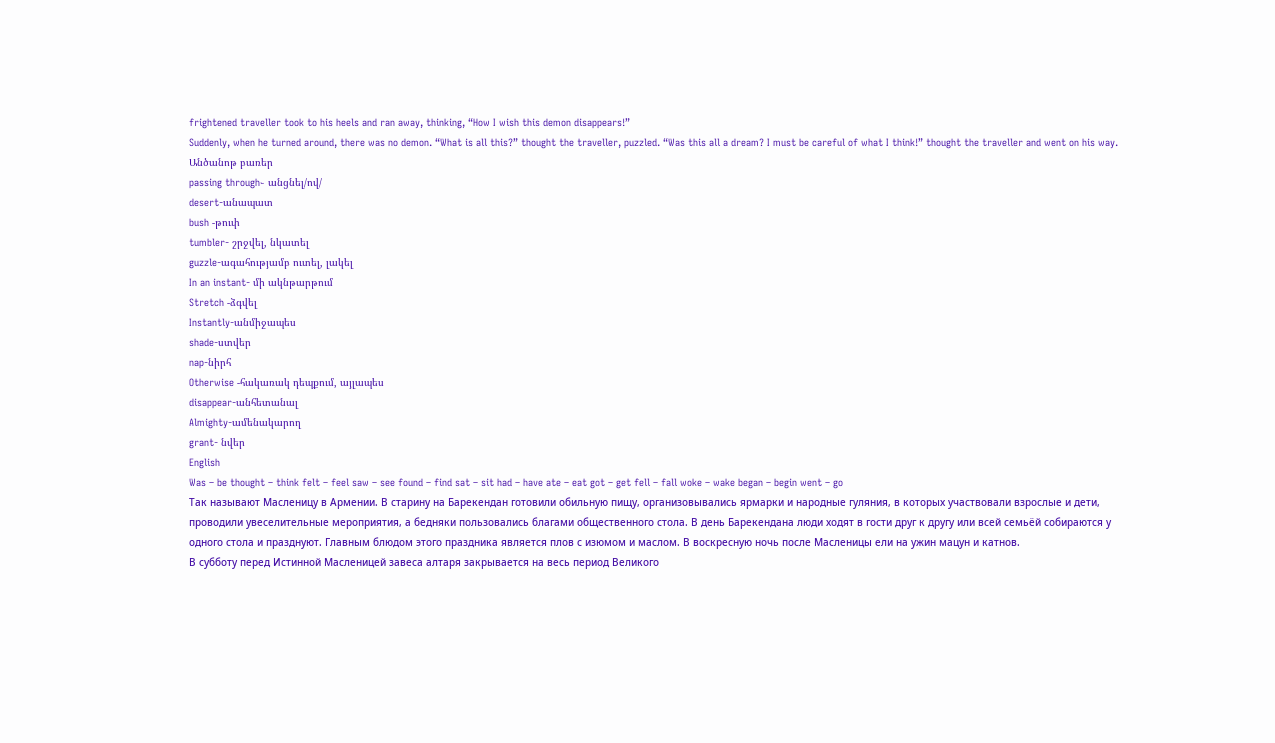frightened traveller took to his heels and ran away, thinking, “How I wish this demon disappears!”
Suddenly, when he turned around, there was no demon. “What is all this?” thought the traveller, puzzled. “Was this all a dream? I must be careful of what I think!” thought the traveller and went on his way.
Անծանոթ բառեր
passing through֊ անցնել/ով/
desert-անապատ
bush -թուփ
tumbler- շրջվել, նկատել
guzzle-ագահությամբ ուտել, լակել
In an instant- մի ակնթարթում
Stretch -ձգվել
Instantly-անմիջապես
shade-ստվեր
nap-նիրհ
Otherwise -հակառակ դեպքում, այլապես
disappear-անհետանալ
Almighty-ամենակարող
grant- նվեր
English
Was – be thought – think felt – feel saw – see found – find sat – sit had – have ate – eat got – get fell – fall woke – wake began – begin went – go
Так называют Масленицу в Армении. В старину на Барекендан готовили обильную пищу, организовывались ярмарки и народные гуляния, в которых участвовали взрослые и дети, проводили увеселительные мероприятия, а бедняки пользовались благами общественного стола. В день Барекендана люди ходят в гости друг к другу или всей семьёй собираются у одного стола и празднуют. Главным блюдом этого праздника является плов с изюмом и маслом. В воскресную ночь после Масленицы ели на ужин мацун и катнов.
В субботу перед Истинной Масленицей завеса алтаря закрывается на весь период Великого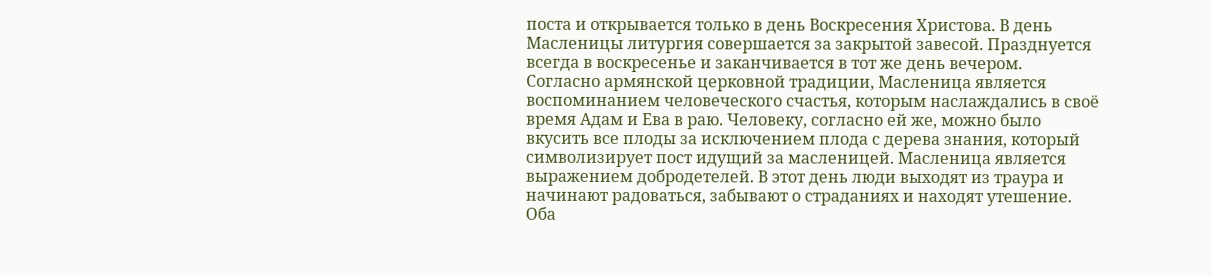поста и открывается только в день Воскресения Христова. В день Масленицы литургия совершается за закрытой завесой. Празднуется всегда в воскресенье и заканчивается в тот же день вечером.
Согласно армянской церковной традиции, Масленица является воспоминанием человеческого счастья, которым наслаждались в своё время Адам и Ева в раю. Человеку, согласно ей же, можно было вкусить все плоды за исключением плода с дерева знания, который символизирует пост идущий за масленицей. Масленица является выражением добродетелей. В этот день люди выходят из траура и начинают радоваться, забывают о страданиях и находят утешение.
Оба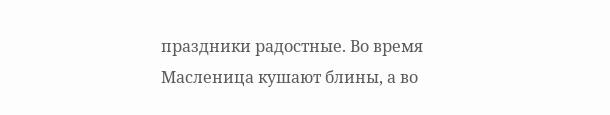праздники радостные. Во время Масленица кушают блины, а во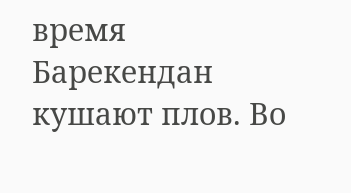время Барекендан кушают плов. Во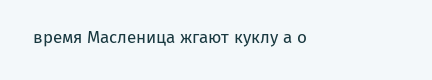время Масленица жгают куклу а о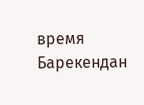время Барекендан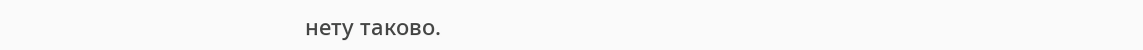нету таково.